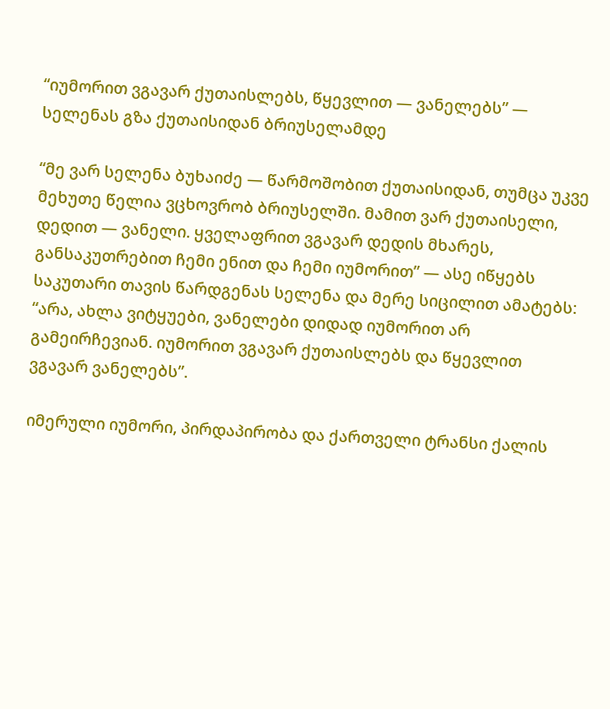“იუმორით ვგავარ ქუთაისლებს, წყევლით — ვანელებს” — სელენას გზა ქუთაისიდან ბრიუსელამდე

“მე ვარ სელენა ბუხაიძე — წარმოშობით ქუთაისიდან, თუმცა უკვე მეხუთე წელია ვცხოვრობ ბრიუსელში. მამით ვარ ქუთაისელი, დედით — ვანელი. ყველაფრით ვგავარ დედის მხარეს, განსაკუთრებით ჩემი ენით და ჩემი იუმორით” — ასე იწყებს საკუთარი თავის წარდგენას სელენა და მერე სიცილით ამატებს: “არა, ახლა ვიტყუები, ვანელები დიდად იუმორით არ გამეირჩევიან. იუმორით ვგავარ ქუთაისლებს და წყევლით ვგავარ ვანელებს”.

იმერული იუმორი, პირდაპირობა და ქართველი ტრანსი ქალის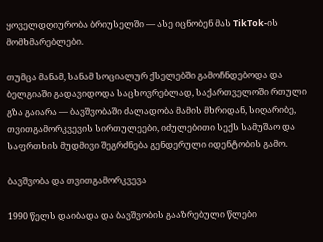ყოველდღიურობა ბრიუსელში — ასე იცნობენ მას TikTok-ის მომხმარებლები.

თუმცა მანამ, სანამ სოციალურ ქსელებში გამოჩნდებოდა და ბელგიაში გადავიდოდა საცხოვრებლად, საქართველოში რთული გზა გაიარა — ბავშვობაში ძალადობა მამის მხრიდან, სიღარიბე, თვითგამორკვევის სირთულეები, იძულებითი სექს სამუშაო და საფრთხის მუდმივი შეგრძნება გენდერული იდენტობის გამო.

ბავშვობა და თვითგამორკვევა

1990 წელს დაიბადა და ბავშვობის გააზრებული წლები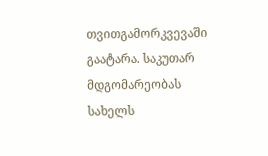თვითგამორკვევაში გაატარა. საკუთარ მდგომარეობას სახელს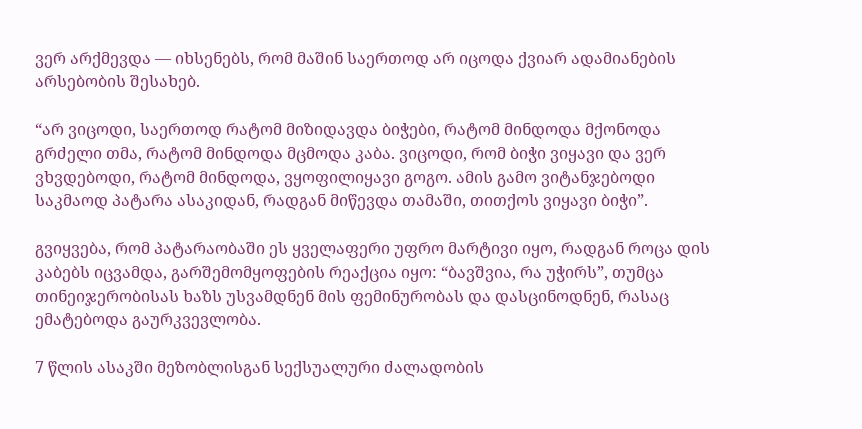ვერ არქმევდა — იხსენებს, რომ მაშინ საერთოდ არ იცოდა ქვიარ ადამიანების არსებობის შესახებ.

“არ ვიცოდი, საერთოდ რატომ მიზიდავდა ბიჭები, რატომ მინდოდა მქონოდა გრძელი თმა, რატომ მინდოდა მცმოდა კაბა. ვიცოდი, რომ ბიჭი ვიყავი და ვერ ვხვდებოდი, რატომ მინდოდა, ვყოფილიყავი გოგო. ამის გამო ვიტანჯებოდი საკმაოდ პატარა ასაკიდან, რადგან მიწევდა თამაში, თითქოს ვიყავი ბიჭი”.

გვიყვება, რომ პატარაობაში ეს ყველაფერი უფრო მარტივი იყო, რადგან როცა დის კაბებს იცვამდა, გარშემომყოფების რეაქცია იყო: “ბავშვია, რა უჭირს”, თუმცა თინეიჯერობისას ხაზს უსვამდნენ მის ფემინურობას და დასცინოდნენ, რასაც ემატებოდა გაურკვევლობა.

7 წლის ასაკში მეზობლისგან სექსუალური ძალადობის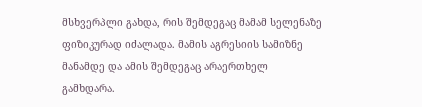მსხვერპლი გახდა, რის შემდეგაც მამამ სელენაზე ფიზიკურად იძალადა. მამის აგრესიის სამიზნე მანამდე და ამის შემდეგაც არაერთხელ გამხდარა.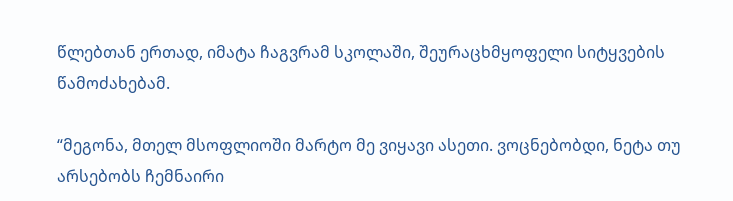წლებთან ერთად, იმატა ჩაგვრამ სკოლაში, შეურაცხმყოფელი სიტყვების წამოძახებამ.

“მეგონა, მთელ მსოფლიოში მარტო მე ვიყავი ასეთი. ვოცნებობდი, ნეტა თუ არსებობს ჩემნაირი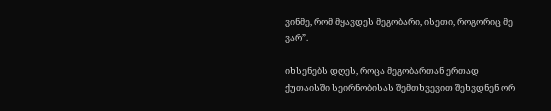ვინმე, რომ მყავდეს მეგობარი, ისეთი, როგორიც მე ვარ”.

იხსენებს დღეს, როცა მეგობართან ერთად ქუთაისში სეირნობისას შემთხვევით შეხვდნენ ორ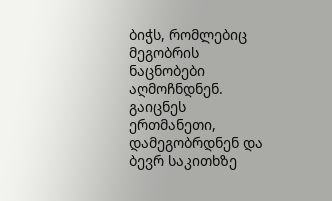ბიჭს, რომლებიც მეგობრის ნაცნობები აღმოჩნდნენ. გაიცნეს ერთმანეთი, დამეგობრდნენ და ბევრ საკითხზე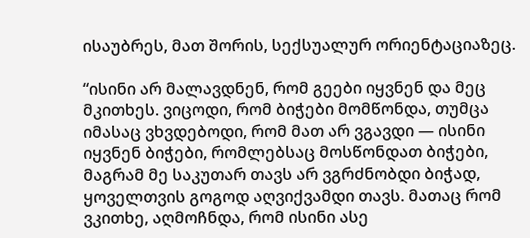ისაუბრეს, მათ შორის, სექსუალურ ორიენტაციაზეც.

“ისინი არ მალავდნენ, რომ გეები იყვნენ და მეც მკითხეს. ვიცოდი, რომ ბიჭები მომწონდა, თუმცა იმასაც ვხვდებოდი, რომ მათ არ ვგავდი — ისინი იყვნენ ბიჭები, რომლებსაც მოსწონდათ ბიჭები, მაგრამ მე საკუთარ თავს არ ვგრძნობდი ბიჭად, ყოველთვის გოგოდ აღვიქვამდი თავს. მათაც რომ ვკითხე, აღმოჩნდა, რომ ისინი ასე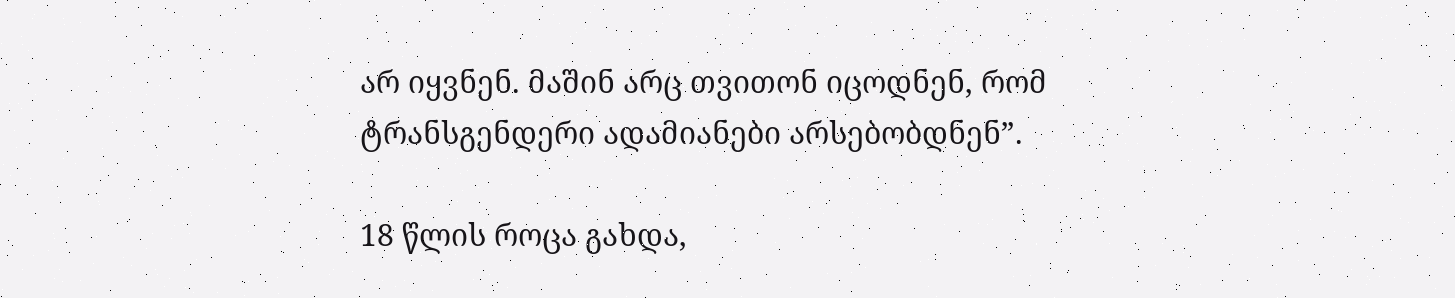არ იყვნენ. მაშინ არც თვითონ იცოდნენ, რომ ტრანსგენდერი ადამიანები არსებობდნენ”.

18 წლის როცა გახდა,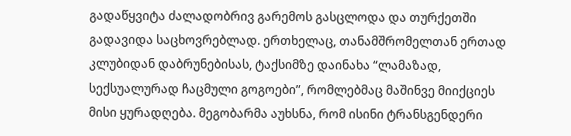გადაწყვიტა ძალადობრივ გარემოს გასცლოდა და თურქეთში გადავიდა საცხოვრებლად. ერთხელაც, თანამშრომელთან ერთად კლუბიდან დაბრუნებისას, ტაქსიმზე დაინახა “ლამაზად, სექსუალურად ჩაცმული გოგოები”, რომლებმაც მაშინვე მიიქციეს მისი ყურადღება. მეგობარმა აუხსნა, რომ ისინი ტრანსგენდერი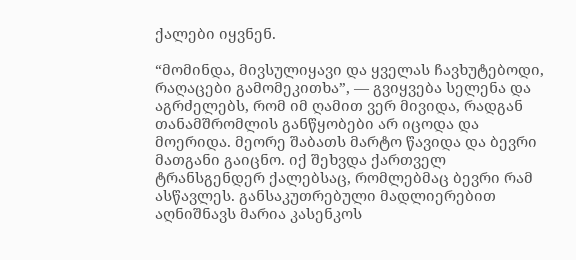ქალები იყვნენ.

“მომინდა, მივსულიყავი და ყველას ჩავხუტებოდი, რაღაცები გამომეკითხა”, — გვიყვება სელენა და აგრძელებს, რომ იმ ღამით ვერ მივიდა, რადგან თანამშრომლის განწყობები არ იცოდა და მოერიდა. მეორე შაბათს მარტო წავიდა და ბევრი მათგანი გაიცნო. იქ შეხვდა ქართველ ტრანსგენდერ ქალებსაც, რომლებმაც ბევრი რამ ასწავლეს. განსაკუთრებული მადლიერებით აღნიშნავს მარია კასენკოს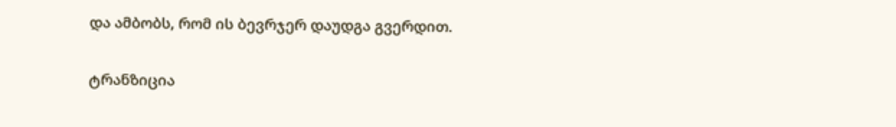და ამბობს, რომ ის ბევრჯერ დაუდგა გვერდით.

ტრანზიცია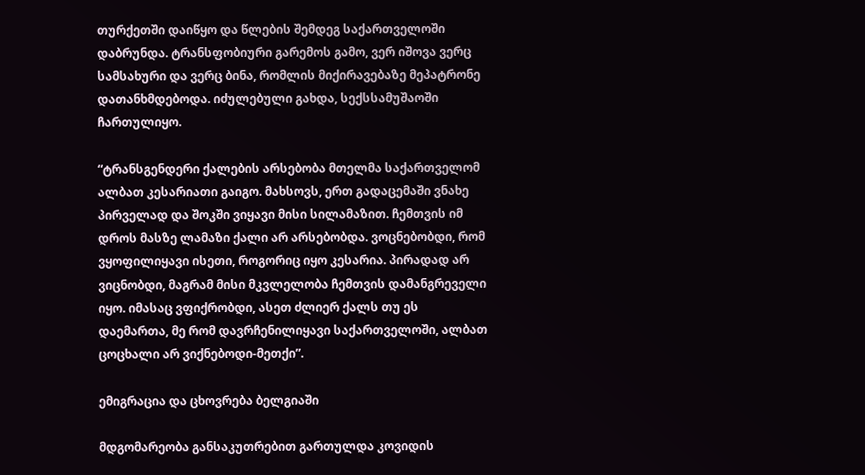თურქეთში დაიწყო და წლების შემდეგ საქართველოში დაბრუნდა. ტრანსფობიური გარემოს გამო, ვერ იშოვა ვერც სამსახური და ვერც ბინა, რომლის მიქირავებაზე მეპატრონე დათანხმდებოდა. იძულებული გახდა, სექსსამუშაოში ჩართულიყო.

“ტრანსგენდერი ქალების არსებობა მთელმა საქართველომ ალბათ კესარიათი გაიგო. მახსოვს, ერთ გადაცემაში ვნახე პირველად და შოკში ვიყავი მისი სილამაზით. ჩემთვის იმ დროს მასზე ლამაზი ქალი არ არსებობდა. ვოცნებობდი, რომ ვყოფილიყავი ისეთი, როგორიც იყო კესარია. პირადად არ ვიცნობდი, მაგრამ მისი მკვლელობა ჩემთვის დამანგრეველი იყო. იმასაც ვფიქრობდი, ასეთ ძლიერ ქალს თუ ეს დაემართა, მე რომ დავრჩენილიყავი საქართველოში, ალბათ ცოცხალი არ ვიქნებოდი-მეთქი”.

ემიგრაცია და ცხოვრება ბელგიაში

მდგომარეობა განსაკუთრებით გართულდა კოვიდის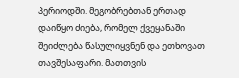პერიოდში. მეგობრებთან ერთად დაიწყო ძიება, რომელ ქვეყანაში შეიძლება წასულიყვნენ და ეთხოვათ თავშესაფარი. მათთვის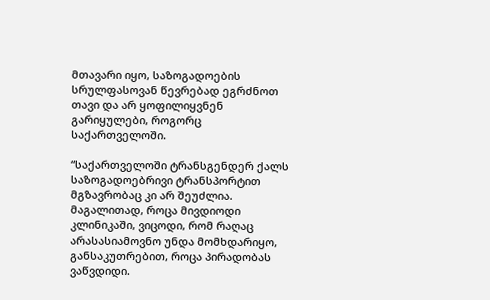მთავარი იყო, საზოგადოების სრულფასოვან წევრებად ეგრძნოთ თავი და არ ყოფილიყვნენ გარიყულები, როგორც საქართველოში.

“საქართველოში ტრანსგენდერ ქალს საზოგადოებრივი ტრანსპორტით მგზავრობაც კი არ შეუძლია. მაგალითად, როცა მივდიოდი კლინიკაში, ვიცოდი, რომ რაღაც არასასიამოვნო უნდა მომხდარიყო, განსაკუთრებით, როცა პირადობას ვაწვდიდი.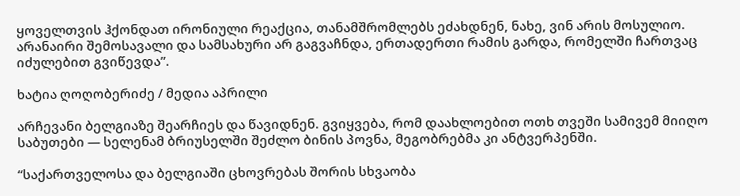ყოველთვის ჰქონდათ ირონიული რეაქცია, თანამშრომლებს ეძახდნენ, ნახე, ვინ არის მოსულიო. არანაირი შემოსავალი და სამსახური არ გაგვაჩნდა, ერთადერთი რამის გარდა, რომელში ჩართვაც იძულებით გვიწევდა”.

ხატია ღოღობერიძე / მედია აპრილი

არჩევანი ბელგიაზე შეარჩიეს და წავიდნენ. გვიყვება, რომ დაახლოებით ოთხ თვეში სამივემ მიიღო საბუთები — სელენამ ბრიუსელში შეძლო ბინის პოვნა, მეგობრებმა კი ანტვერპენში.

“საქართველოსა და ბელგიაში ცხოვრებას შორის სხვაობა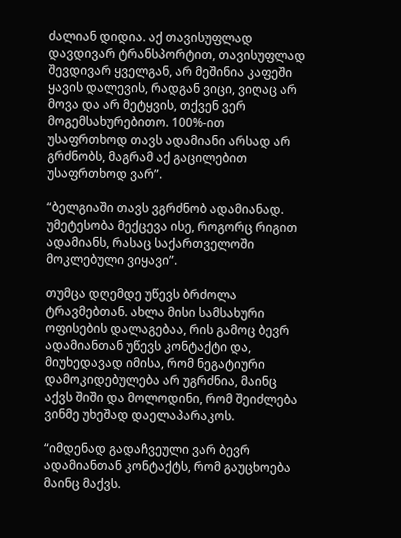ძალიან დიდია. აქ თავისუფლად დავდივარ ტრანსპორტით, თავისუფლად შევდივარ ყველგან, არ მეშინია კაფეში ყავის დალევის, რადგან ვიცი, ვიღაც არ მოვა და არ მეტყვის, თქვენ ვერ მოგემსახურებითო. 100%-ით უსაფრთხოდ თავს ადამიანი არსად არ გრძნობს, მაგრამ აქ გაცილებით უსაფრთხოდ ვარ”.

“ბელგიაში თავს ვგრძნობ ადამიანად. უმეტესობა მექცევა ისე, როგორც რიგით ადამიანს, რასაც საქართველოში მოკლებული ვიყავი”.

თუმცა დღემდე უწევს ბრძოლა ტრავმებთან. ახლა მისი სამსახური ოფისების დალაგებაა, რის გამოც ბევრ ადამიანთან უწევს კონტაქტი და, მიუხედავად იმისა, რომ ნეგატიური დამოკიდებულება არ უგრძნია, მაინც აქვს შიში და მოლოდინი, რომ შეიძლება ვინმე უხეშად დაელაპარაკოს.

“იმდენად გადაჩვეული ვარ ბევრ ადამიანთან კონტაქტს, რომ გაუცხოება მაინც მაქვს.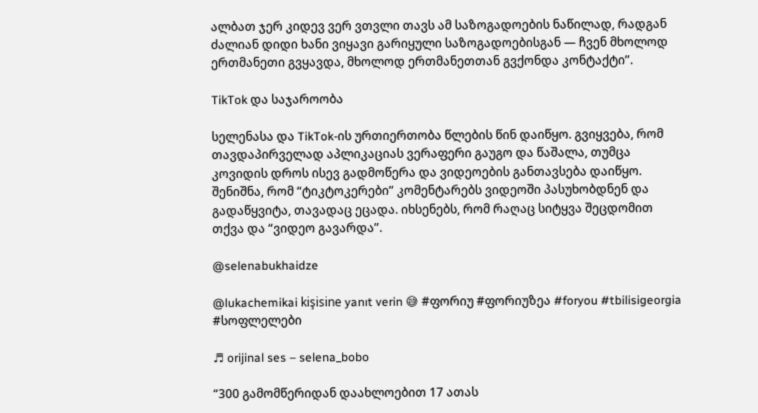ალბათ ჯერ კიდევ ვერ ვთვლი თავს ამ საზოგადოების ნაწილად, რადგან ძალიან დიდი ხანი ვიყავი გარიყული საზოგადოებისგან — ჩვენ მხოლოდ ერთმანეთი გვყავდა, მხოლოდ ერთმანეთთან გვქონდა კონტაქტი”.

TikTok და საჯაროობა

სელენასა და TikTok-ის ურთიერთობა წლების წინ დაიწყო. გვიყვება, რომ თავდაპირველად აპლიკაციას ვერაფერი გაუგო და წაშალა, თუმცა კოვიდის დროს ისევ გადმოწერა და ვიდეოების განთავსება დაიწყო. შენიშნა, რომ “ტიკტოკერები” კომენტარებს ვიდეოში პასუხობდნენ და გადაწყვიტა, თავადაც ეცადა. იხსენებს, რომ რაღაც სიტყვა შეცდომით თქვა და “ვიდეო გავარდა”.

@selenabukhaidze

@lukachemikai kişisine yanıt verin 😅 #ფორიუ #ფორიუზეა #foryou #tbilisigeorgia #სოფლელები

♬ orijinal ses – selena_bobo

“300 გამომწერიდან დაახლოებით 17 ათას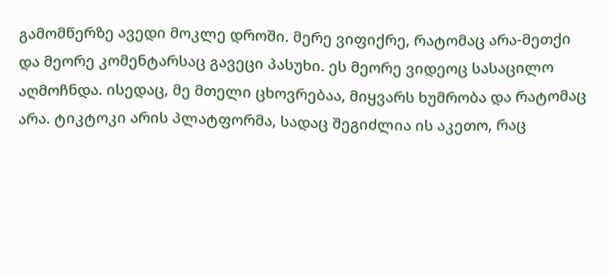გამომწერზე ავედი მოკლე დროში. მერე ვიფიქრე, რატომაც არა-მეთქი და მეორე კომენტარსაც გავეცი პასუხი. ეს მეორე ვიდეოც სასაცილო აღმოჩნდა. ისედაც, მე მთელი ცხოვრებაა, მიყვარს ხუმრობა და რატომაც არა. ტიკტოკი არის პლატფორმა, სადაც შეგიძლია ის აკეთო, რაც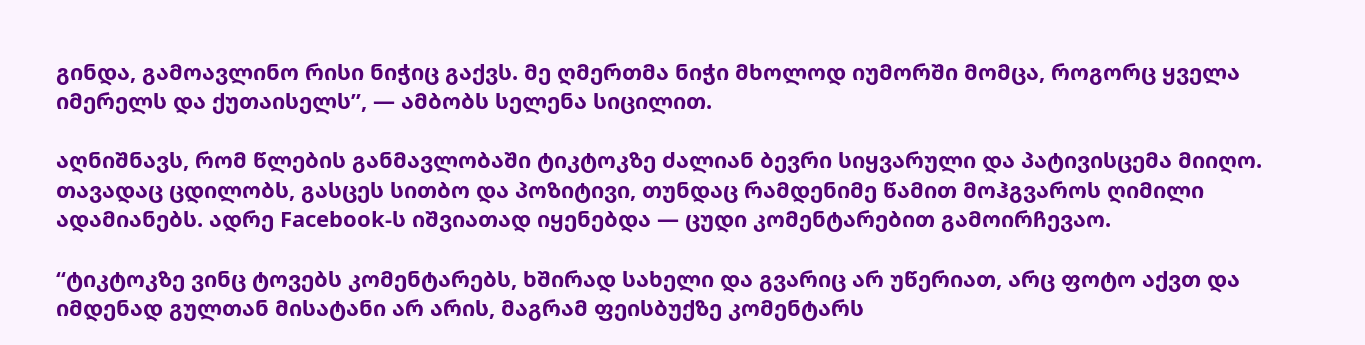გინდა, გამოავლინო რისი ნიჭიც გაქვს. მე ღმერთმა ნიჭი მხოლოდ იუმორში მომცა, როგორც ყველა იმერელს და ქუთაისელს”, — ამბობს სელენა სიცილით.

აღნიშნავს, რომ წლების განმავლობაში ტიკტოკზე ძალიან ბევრი სიყვარული და პატივისცემა მიიღო. თავადაც ცდილობს, გასცეს სითბო და პოზიტივი, თუნდაც რამდენიმე წამით მოჰგვაროს ღიმილი ადამიანებს. ადრე Facebook-ს იშვიათად იყენებდა — ცუდი კომენტარებით გამოირჩევაო.

“ტიკტოკზე ვინც ტოვებს კომენტარებს, ხშირად სახელი და გვარიც არ უწერიათ, არც ფოტო აქვთ და იმდენად გულთან მისატანი არ არის, მაგრამ ფეისბუქზე კომენტარს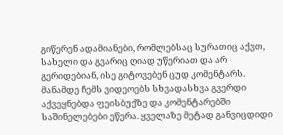გიწერენ ადამიანები, რომლებსაც სურათიც აქვთ, სახელი და გვარიც ღიად უწერიათ და არ გერიდებიან, ისე გიტოვებენ ცუდ კომენტარს. მანამდე ჩემს ვიდეოებს სხვადასხვა გვერდი აქვეყნებდა ფეისბუქზე და კომენტარებში საშინელებები ეწერა. ყველაზე მეტად განვიცდიდი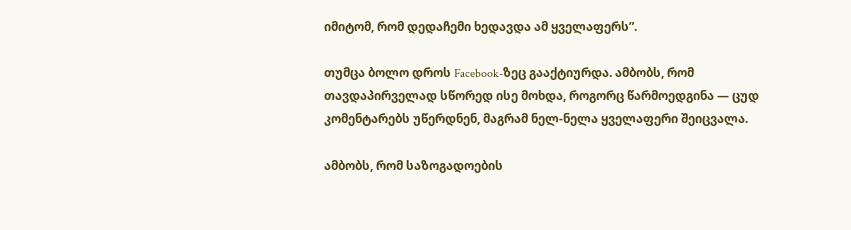იმიტომ, რომ დედაჩემი ხედავდა ამ ყველაფერს”.

თუმცა ბოლო დროს Facebook-ზეც გააქტიურდა. ამბობს, რომ თავდაპირველად სწორედ ისე მოხდა, როგორც წარმოედგინა — ცუდ კომენტარებს უწერდნენ, მაგრამ ნელ-ნელა ყველაფერი შეიცვალა.

ამბობს, რომ საზოგადოების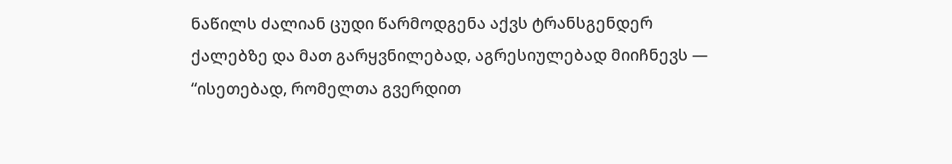ნაწილს ძალიან ცუდი წარმოდგენა აქვს ტრანსგენდერ ქალებზე და მათ გარყვნილებად, აგრესიულებად მიიჩნევს — “ისეთებად, რომელთა გვერდით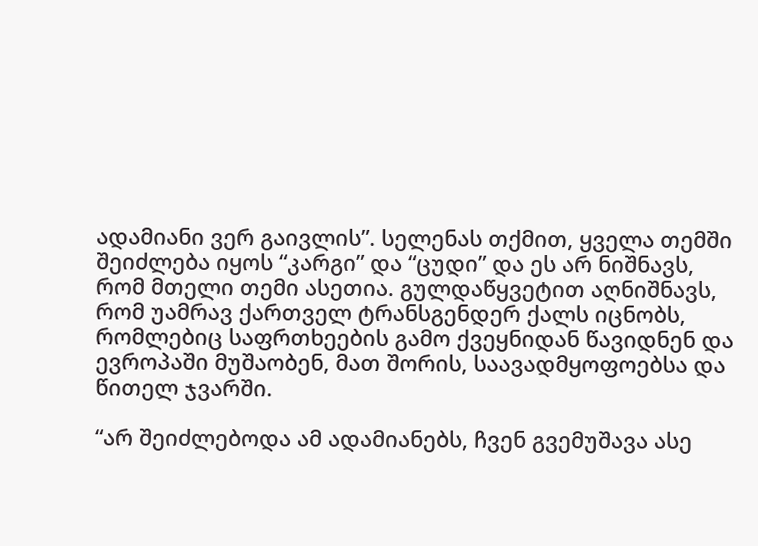ადამიანი ვერ გაივლის”. სელენას თქმით, ყველა თემში შეიძლება იყოს “კარგი” და “ცუდი” და ეს არ ნიშნავს, რომ მთელი თემი ასეთია. გულდაწყვეტით აღნიშნავს, რომ უამრავ ქართველ ტრანსგენდერ ქალს იცნობს, რომლებიც საფრთხეების გამო ქვეყნიდან წავიდნენ და ევროპაში მუშაობენ, მათ შორის, საავადმყოფოებსა და წითელ ჯვარში.

“არ შეიძლებოდა ამ ადამიანებს, ჩვენ გვემუშავა ასე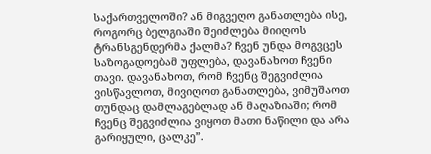საქართველოში? ან მიგვეღო განათლება ისე, როგორც ბელგიაში შეიძლება მიიღოს ტრანსგენდერმა ქალმა? ჩვენ უნდა მოგვცეს საზოგადოებამ უფლება, დავანახოთ ჩვენი თავი. დავანახოთ, რომ ჩვენც შეგვიძლია ვისწავლოთ, მივიღოთ განათლება, ვიმუშაოთ თუნდაც დამლაგებლად ან მაღაზიაში; რომ ჩვენც შეგვიძლია ვიყოთ მათი ნაწილი და არა გარიყული, ცალკე”.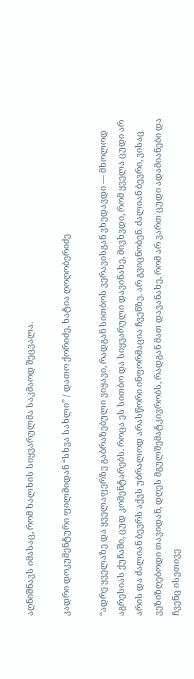აღნიშნავს იმასაც, რომ ხალხის სიყვარულმა საკმაოდ შეცვალა.

კადრი დოკუმენტური ფილმიდან “სხვა სახლი” / დათო ქორიძე, ხატია ღოღობერიძე

“ადრე ყველაზე და ყველაფერზე გაბრაზებული ვიყავი, რადგან სითბოს ვერავისგან ვხედავდი — მხოლოდ აგრესიას ქუჩაში, ცუდ კომენტარებს. როცა ეს სითბო და სიყვარული დავინახე, მივხვდი, რომ ყველა ცუდი არ არის და ძალიან ბევრს აქვს უბრალოდ არასწორი ინფორმაცია ჩვენზე. არ გვიცნობენ. ძალიან ბევრი, ვისაც ვეზიზღებოდი თავიდან, დღეს მგულშემატკივრობს, რადგან მათ დავანახე, რომ არ ვართ ცუდი ადამიანები და ჩვენც ისეთივე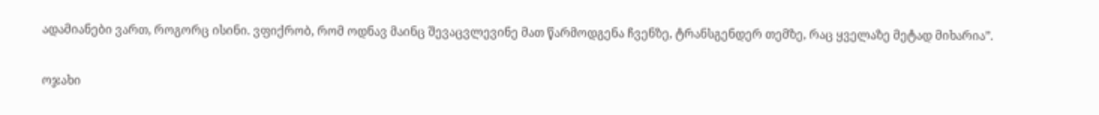ადამიანები ვართ, როგორც ისინი. ვფიქრობ, რომ ოდნავ მაინც შევაცვლევინე მათ წარმოდგენა ჩვენზე, ტრანსგენდერ თემზე, რაც ყველაზე მეტად მიხარია”.

ოჯახი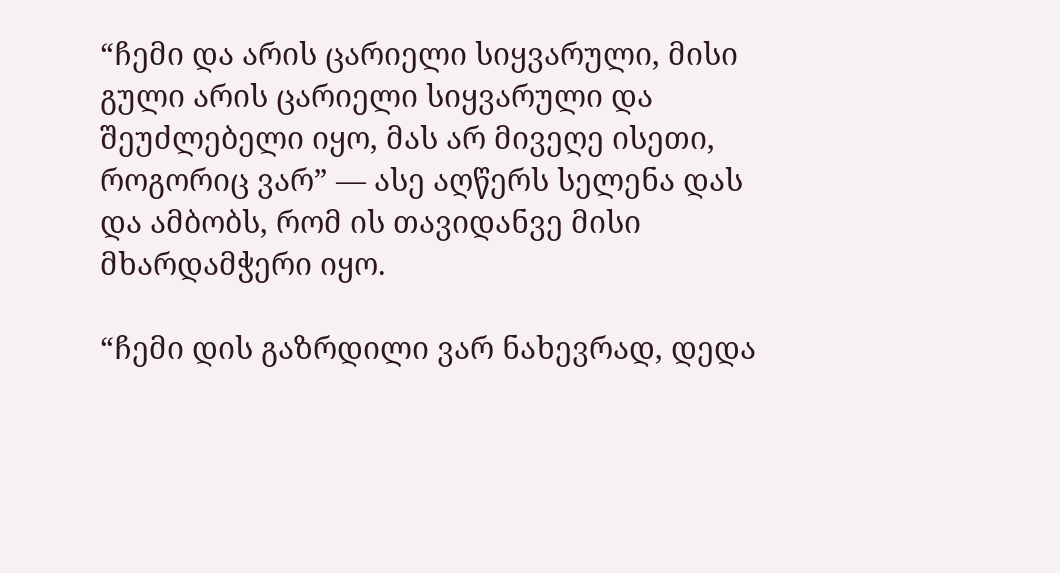“ჩემი და არის ცარიელი სიყვარული, მისი გული არის ცარიელი სიყვარული და შეუძლებელი იყო, მას არ მივეღე ისეთი, როგორიც ვარ” — ასე აღწერს სელენა დას და ამბობს, რომ ის თავიდანვე მისი მხარდამჭერი იყო.

“ჩემი დის გაზრდილი ვარ ნახევრად, დედა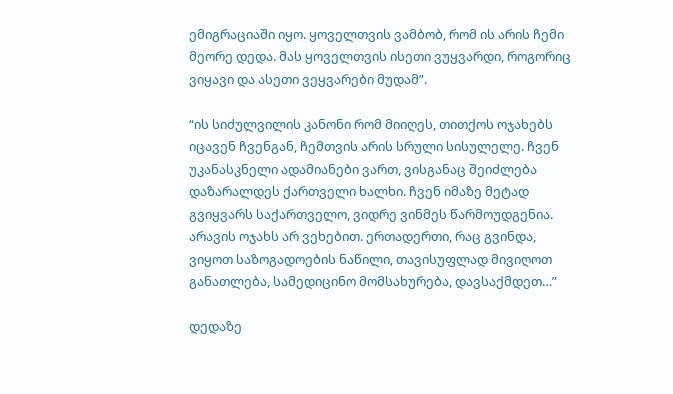ემიგრაციაში იყო. ყოველთვის ვამბობ, რომ ის არის ჩემი მეორე დედა. მას ყოველთვის ისეთი ვუყვარდი, როგორიც ვიყავი და ასეთი ვეყვარები მუდამ”.

“ის სიძულვილის კანონი რომ მიიღეს, თითქოს ოჯახებს იცავენ ჩვენგან, ჩემთვის არის სრული სისულელე. ჩვენ უკანასკნელი ადამიანები ვართ, ვისგანაც შეიძლება დაზარალდეს ქართველი ხალხი. ჩვენ იმაზე მეტად გვიყვარს საქართველო, ვიდრე ვინმეს წარმოუდგენია. არავის ოჯახს არ ვეხებით. ერთადერთი, რაც გვინდა, ვიყოთ საზოგადოების ნაწილი, თავისუფლად მივიღოთ განათლება, სამედიცინო მომსახურება, დავსაქმდეთ…”

დედაზე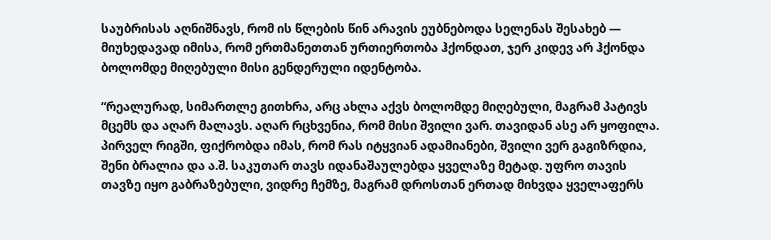საუბრისას აღნიშნავს, რომ ის წლების წინ არავის ეუბნებოდა სელენას შესახებ — მიუხედავად იმისა, რომ ერთმანეთთან ურთიერთობა ჰქონდათ, ჯერ კიდევ არ ჰქონდა ბოლომდე მიღებული მისი გენდერული იდენტობა.

“რეალურად, სიმართლე გითხრა, არც ახლა აქვს ბოლომდე მიღებული, მაგრამ პატივს მცემს და აღარ მალავს. აღარ რცხვენია, რომ მისი შვილი ვარ. თავიდან ასე არ ყოფილა. პირველ რიგში, ფიქრობდა იმას, რომ რას იტყვიან ადამიანები, შვილი ვერ გაგიზრდია, შენი ბრალია და ა.შ. საკუთარ თავს იდანაშაულებდა ყველაზე მეტად. უფრო თავის თავზე იყო გაბრაზებული, ვიდრე ჩემზე, მაგრამ დროსთან ერთად მიხვდა ყველაფერს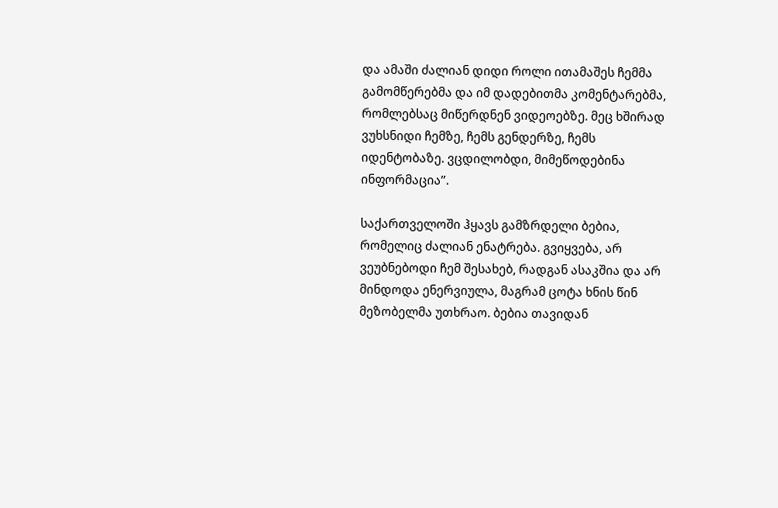და ამაში ძალიან დიდი როლი ითამაშეს ჩემმა გამომწერებმა და იმ დადებითმა კომენტარებმა, რომლებსაც მიწერდნენ ვიდეოებზე. მეც ხშირად ვუხსნიდი ჩემზე, ჩემს გენდერზე, ჩემს იდენტობაზე. ვცდილობდი, მიმეწოდებინა ინფორმაცია”.

საქართველოში ჰყავს გამზრდელი ბებია, რომელიც ძალიან ენატრება. გვიყვება, არ ვეუბნებოდი ჩემ შესახებ, რადგან ასაკშია და არ მინდოდა ენერვიულა, მაგრამ ცოტა ხნის წინ მეზობელმა უთხრაო. ბებია თავიდან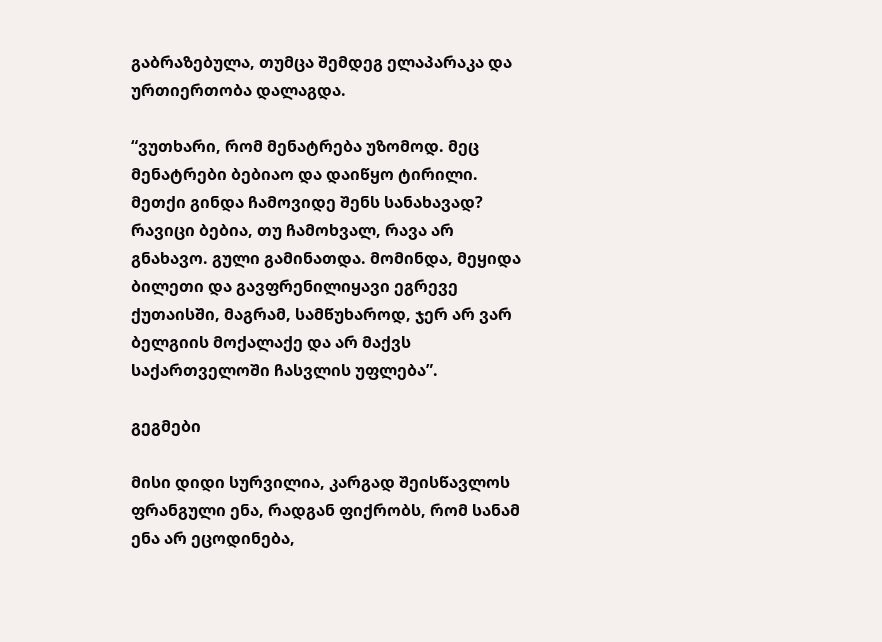გაბრაზებულა, თუმცა შემდეგ ელაპარაკა და ურთიერთობა დალაგდა.

“ვუთხარი, რომ მენატრება უზომოდ. მეც მენატრები ბებიაო და დაიწყო ტირილი. მეთქი გინდა ჩამოვიდე შენს სანახავად? რავიცი ბებია, თუ ჩამოხვალ, რავა არ გნახავო. გული გამინათდა. მომინდა, მეყიდა ბილეთი და გავფრენილიყავი ეგრევე ქუთაისში, მაგრამ, სამწუხაროდ, ჯერ არ ვარ ბელგიის მოქალაქე და არ მაქვს საქართველოში ჩასვლის უფლება”.

გეგმები

მისი დიდი სურვილია, კარგად შეისწავლოს ფრანგული ენა, რადგან ფიქრობს, რომ სანამ ენა არ ეცოდინება,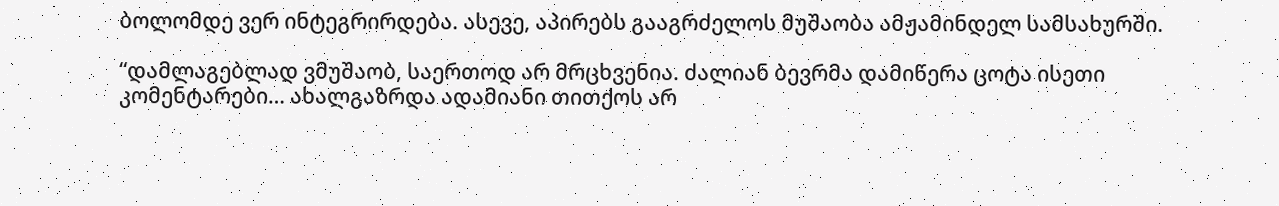ბოლომდე ვერ ინტეგრირდება. ასევე, აპირებს გააგრძელოს მუშაობა ამჟამინდელ სამსახურში.

“დამლაგებლად ვმუშაობ, საერთოდ არ მრცხვენია. ძალიან ბევრმა დამიწერა ცოტა ისეთი კომენტარები… ახალგაზრდა ადამიანი თითქოს არ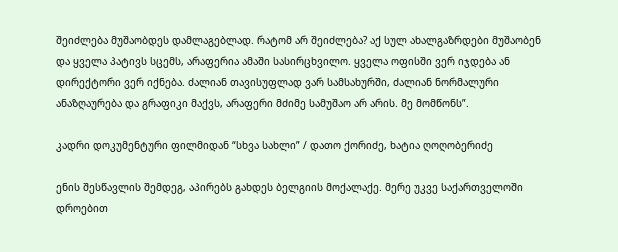შეიძლება მუშაობდეს დამლაგებლად. რატომ არ შეიძლება? აქ სულ ახალგაზრდები მუშაობენ და ყველა პატივს სცემს, არაფერია ამაში სასირცხვილო. ყველა ოფისში ვერ იჯდება ან დირექტორი ვერ იქნება. ძალიან თავისუფლად ვარ სამსახურში, ძალიან ნორმალური ანაზღაურება და გრაფიკი მაქვს, არაფერი მძიმე სამუშაო არ არის. მე მომწონს”.

კადრი დოკუმენტური ფილმიდან “სხვა სახლი” / დათო ქორიძე, ხატია ღოღობერიძე

ენის შესწავლის შემდეგ, აპირებს გახდეს ბელგიის მოქალაქე. მერე უკვე საქართველოში დროებით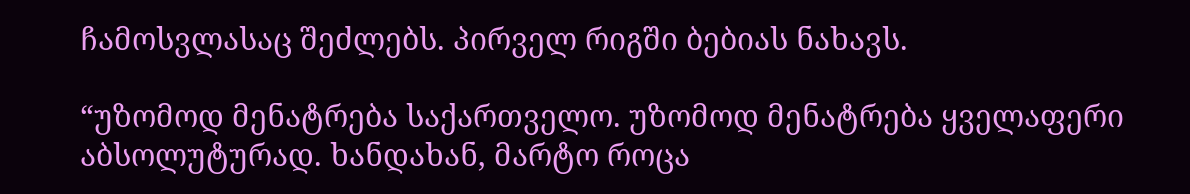ჩამოსვლასაც შეძლებს. პირველ რიგში ბებიას ნახავს.

“უზომოდ მენატრება საქართველო. უზომოდ მენატრება ყველაფერი აბსოლუტურად. ხანდახან, მარტო როცა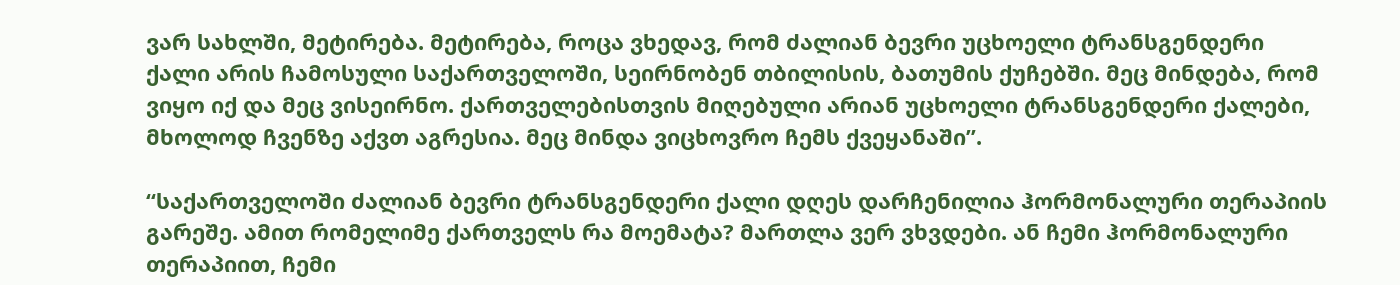ვარ სახლში, მეტირება. მეტირება, როცა ვხედავ, რომ ძალიან ბევრი უცხოელი ტრანსგენდერი ქალი არის ჩამოსული საქართველოში, სეირნობენ თბილისის, ბათუმის ქუჩებში. მეც მინდება, რომ ვიყო იქ და მეც ვისეირნო. ქართველებისთვის მიღებული არიან უცხოელი ტრანსგენდერი ქალები, მხოლოდ ჩვენზე აქვთ აგრესია. მეც მინდა ვიცხოვრო ჩემს ქვეყანაში”.

“საქართველოში ძალიან ბევრი ტრანსგენდერი ქალი დღეს დარჩენილია ჰორმონალური თერაპიის გარეშე. ამით რომელიმე ქართველს რა მოემატა? მართლა ვერ ვხვდები. ან ჩემი ჰორმონალური თერაპიით, ჩემი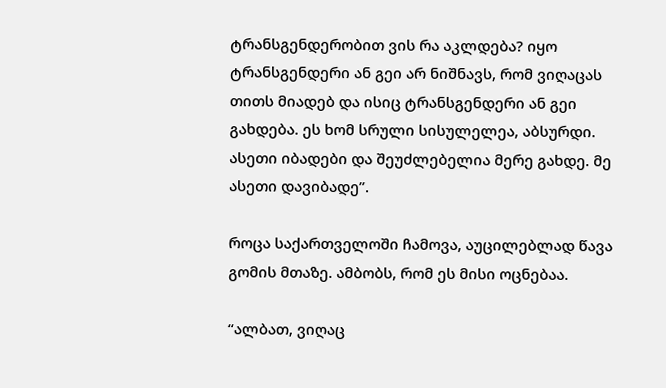ტრანსგენდერობით ვის რა აკლდება? იყო ტრანსგენდერი ან გეი არ ნიშნავს, რომ ვიღაცას თითს მიადებ და ისიც ტრანსგენდერი ან გეი გახდება. ეს ხომ სრული სისულელეა, აბსურდი. ასეთი იბადები და შეუძლებელია მერე გახდე. მე ასეთი დავიბადე”.

როცა საქართველოში ჩამოვა, აუცილებლად წავა გომის მთაზე. ამბობს, რომ ეს მისი ოცნებაა.

“ალბათ, ვიღაც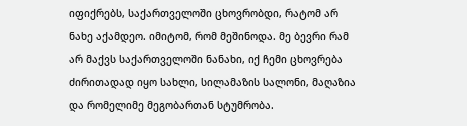იფიქრებს, საქართველოში ცხოვრობდი, რატომ არ ნახე აქამდეო. იმიტომ, რომ მეშინოდა. მე ბევრი რამ არ მაქვს საქართველოში ნანახი, იქ ჩემი ცხოვრება ძირითადად იყო სახლი, სილამაზის სალონი, მაღაზია და რომელიმე მეგობართან სტუმრობა.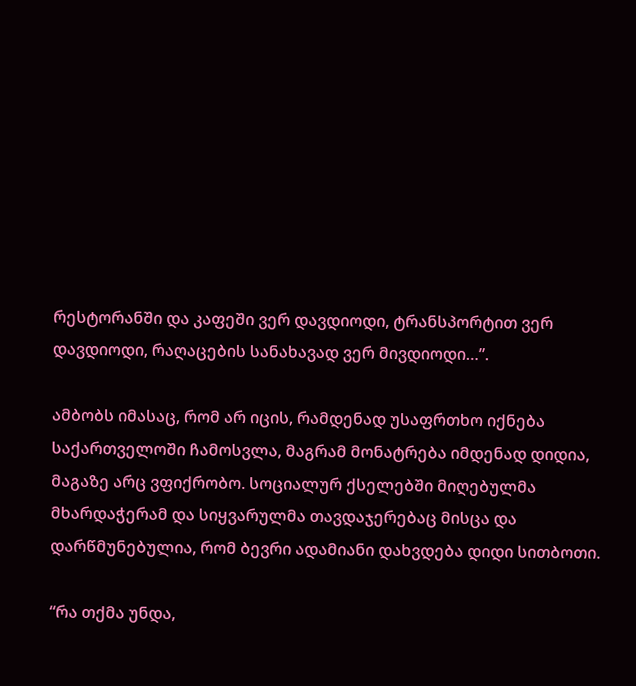რესტორანში და კაფეში ვერ დავდიოდი, ტრანსპორტით ვერ დავდიოდი, რაღაცების სანახავად ვერ მივდიოდი…”.

ამბობს იმასაც, რომ არ იცის, რამდენად უსაფრთხო იქნება საქართველოში ჩამოსვლა, მაგრამ მონატრება იმდენად დიდია, მაგაზე არც ვფიქრობო. სოციალურ ქსელებში მიღებულმა მხარდაჭერამ და სიყვარულმა თავდაჯერებაც მისცა და დარწმუნებულია, რომ ბევრი ადამიანი დახვდება დიდი სითბოთი.

“რა თქმა უნდა,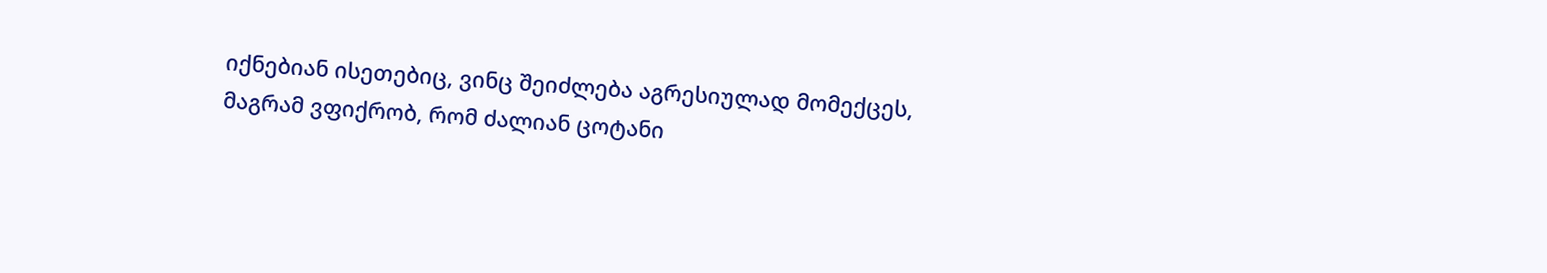იქნებიან ისეთებიც, ვინც შეიძლება აგრესიულად მომექცეს, მაგრამ ვფიქრობ, რომ ძალიან ცოტანი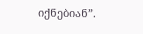იქნებიან”.